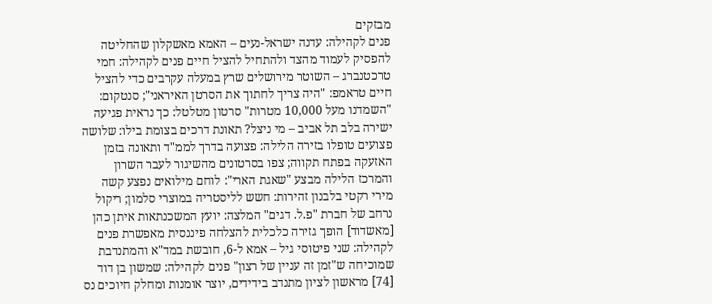מבזקים
פנים לקהילה: עדנה ישראל-נעים – האמא מאשקלון שהחליטה להפסיק לעמוד מהצד ולהתחיל להציל חיים פנים לקהילה: חמי טרכטנברג – השוטר מירושלים שרץ במעלה עקרבים כדי להציל חיים טראמפ: "היה צריך לחתוך את הסרטן האיראני"; סנטקום: "השמדנו מעל 10,000 מטרות" סרטון מטלטל: כך נראית פגיעה ישירה בלב תל אביב – מי ניצל? תאונת דרכים בצומת בילו: שלושה פצועים טופלו בזירה הלילה: פצועה בדרך לממ"ד ותאונה בזמן האזעקה בפתח תקווה; צפו בסרטונים מהשיגור לעבר השרון והמרכז הלילה מבצע "שאגת הארי": לוחם מילואים נפצע קשה מירי רקטי בלבנון זהירות: חשש לליסטריה במוצרי סלמון; ריקול נרחב של חברת "פ.ל. דגים" המלצה: יועץ המשכנתאות איתן כהן [מאשדוד] הופך גזירה כלכלית להצלחה פיננסית מאפשרת פנים לקהילה: שני פיטוסי גיל – אמא ל-6, חובשת במד"א והמתנדבת שמוכיחה ש"זמן זה עניין של רצון" פנים לקהילה: שמשון בן דוד [74] מראשון לציון מתנדב בידידים, יוצר אומנות ומחלק חיוכים נס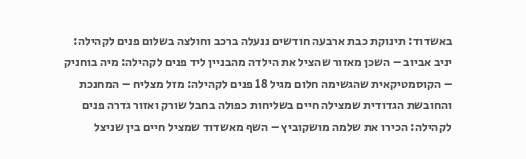באשדוד: תינוקת כבת ארבעה חודשים ננעלה ברכב וחולצה בשלום פנים לקהילה: יניב אביוב – השכן מאזור שהציל את הילדה מהבניין ליד פנים לקהילה: מיה בוחניק – הקוסמטיקאית שהגשימה חלום מגיל 18 פנים לקהילה: מזל מצליח – המחנכת והחובשת הגדודית שמצילה חיים בשליחות כפולה בחבל שורק ואזור גדרה פנים לקהילה: הכירו את שלמה מושקוביץ – השף מאשדוד שמציל חיים בין שניצל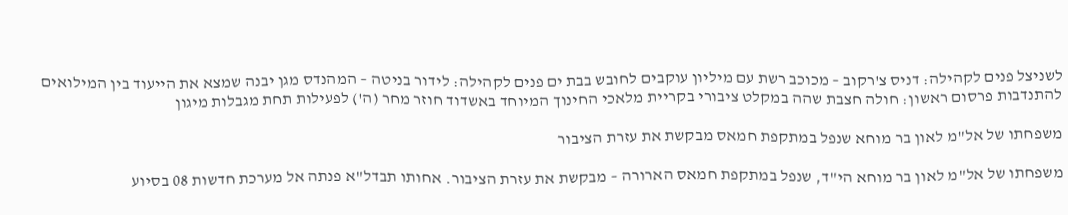לשניצל פנים לקהילה: דניס צ'רקוב – מכוכב רשת עם מיליון עוקבים לחובש בבת ים פנים לקהילה: לידור בניטה – המהנדס מגן יבנה שמצא את הייעוד בין המילואים להתנדבות פרסום ראשון: חולה חצבת שהה במקלט ציבורי בקריית מלאכי החינוך המיוחד באשדוד חוזר מחר (ה') לפעילות תחת מגבלות מיגון

משפחתו של אל"מ לאון בר מוחא שנפל במתקפת חמאס מבקשת את עזרת הציבור

משפחתו של אל"מ לאון בר מוחא הי"ד, שנפל במתקפת חמאס הארורה – מבקשת את עזרת הציבור. אחותו תבדל"א פנתה אל מערכת חדשות 08 בסיוע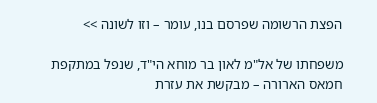הפצת הרשומה שפרסם בנו, עומר – וזו לשונה >>

משפחתו של אל"מ לאון בר מוחא הי"ד, שנפל במתקפת חמאס הארורה – מבקשת את עזרת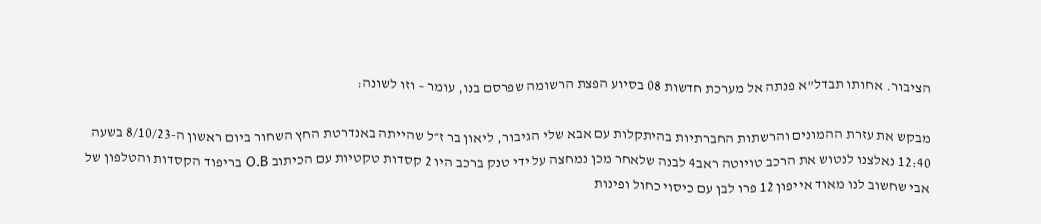הציבור. אחותו תבדל"א פנתה אל מערכת חדשות 08 בסיוע הפצת הרשומה שפרסם בנו, עומר – וזו לשונה:

מבקש את עזרת ההמונים והרשתות החברתיות בהיתקלות עם אבא שלי הגיבור, ליאון בר ז״ל שהייתה באנדרטת החץ השחור ביום ראשון ה-8/10/23 בשעה 12:40 נאלצנו לנטוש את הרכב טויוטה ראב4 לבנה שלאחר מכן נמחצה על ידי טנק ברכב היו 2 קסדות טקטיות עם הכיתוב O.B בריפוד הקסדות והטלפון של אבי שחשוב לנו מאוד אייפון 12 פרו לבן עם כיסוי כחול ופינות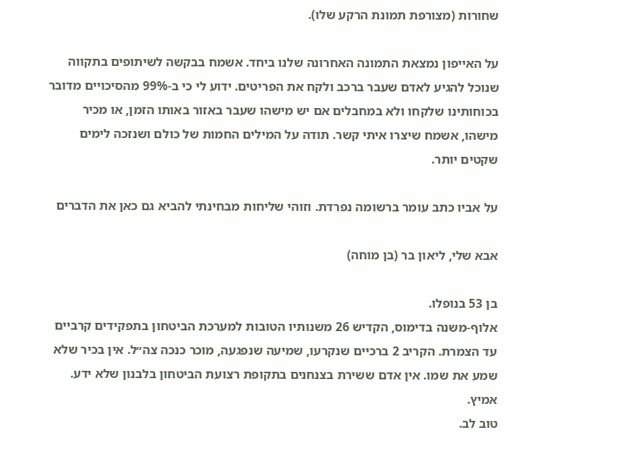שחורות (מצורפת תמונת הרקע שלו).

על האייפון נמצאת התמונה האחרונה שלנו ביחד. אשמח בבקשה לשיתופים בתקווה שנוכל להגיע לאדם שעבר ברכב ולקח את הפריטים. ידוע לי כי ב-99% מהסיכויים מדובר בכוחותינו שלקחו ולא במחבלים אם יש מישהו שעבר באזור באותו הזמן, או מכיר מישהו, אשמח שיצרו איתי קשר. תודה על המילים החמות של כולם ושנזכה לימים שקטים יותר.

על אביו כתב עומר ברשומה נפרדת. וזוהי שליחות מבחינתי להביא גם כאן את הדברים

אבא שלי, ליאון בר (בן מוחה)

בן 53 בנופלו.
אלוף-משנה בדימוס, הקדיש 26 משנותיו הטובות למערכת הביטחון בתפקידים קרביים עד הצמרת. הקריב 2 ברכיים שנקרעו, שמיעה שנפגעה, מוכר כנכה צה״ל. אין בכיר שלא שמע את שמו. אין אדם ששירת בצנחנים בתקופת רצועת הביטחון בלבנון שלא ידע.
אמיץ.
טוב לב.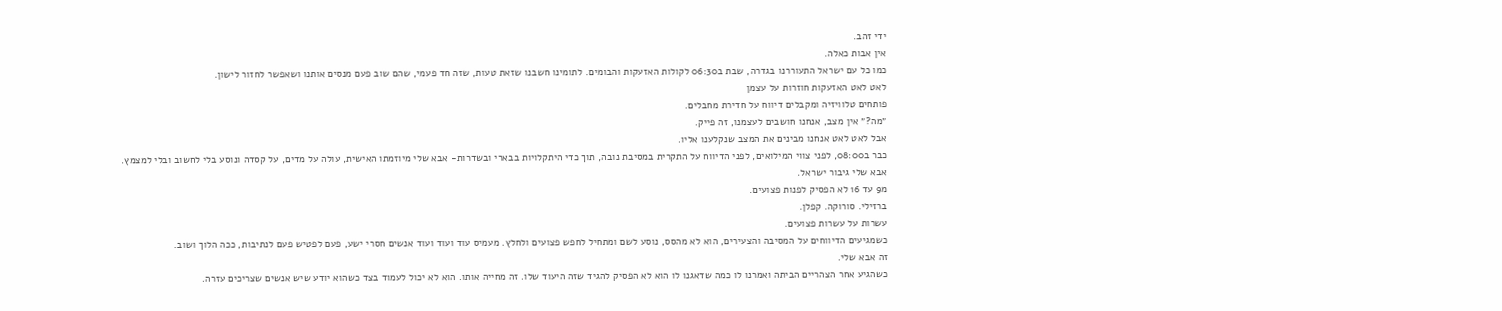ידי זהב.
אין אבות כאלה.
כמו כל עם ישראל התעוררנו בגדרה, שבת ב06:30 לקולות האזעקות והבומים. לתומינו חשבנו שזאת טעות, שזה חד פעמי, שהם שוב פעם מנסים אותנו ושאפשר לחזור לישון.
לאט לאט האזעקות חוזרות על עצמן
פותחים טלוויזיה ומקבלים דיווח על חדירת מחבלים.
״מה?״ אין מצב, אנחנו חושבים לעצמנו, זה פייק.
אבל לאט לאט אנחנו מבינים את המצב שנקלענו אליו.
כבר ב08:00, לפני צווי המילואים, לפני הדיווח על התקרית במסיבת נובה, תוך כדי היתקלויות בבארי ובשדרות- אבא שלי מיוזמתו האישית, עולה על מדים, על קסדה ונוסע בלי לחשוב ובלי למצמץ.
אבא שלי גיבור ישראל.
מ9 עד 16 לא הפסיק לפנות פצועים.
ברזילי. סורוקה. קפלן.
עשרות על עשרות פצועים.
כשמגיעים הדיווחים על המסיבה והצעירים, הוא לא מהסס, נוסע לשם ומתחיל לחפש פצועים ולחלץ. מעמיס עוד ועוד ועוד אנשים חסרי ישע, פעם לפטיש פעם לנתיבות, ככה הלוך ושוב.
זה אבא שלי.
כשהגיע אחר הצהריים הביתה ואמרנו לו כמה שדאגנו לו הוא לא הפסיק להגיד שזה היעוד שלו. זה מחייה אותו. הוא לא יכול לעמוד בצד כשהוא יודע שיש אנשים שצריכים עזרה.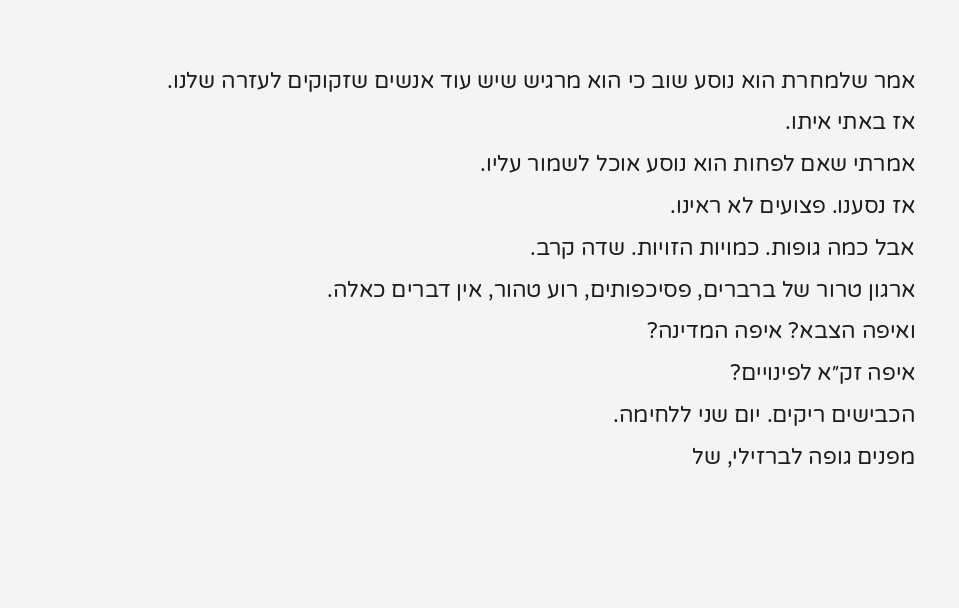אמר שלמחרת הוא נוסע שוב כי הוא מרגיש שיש עוד אנשים שזקוקים לעזרה שלנו.
אז באתי איתו.
אמרתי שאם לפחות הוא נוסע אוכל לשמור עליו.
אז נסענו. פצועים לא ראינו.
אבל כמה גופות. כמויות הזויות. שדה קרב.
ארגון טרור של ברברים, פסיכפותים, רוע טהור, אין דברים כאלה.
ואיפה הצבא? איפה המדינה?
איפה זק״א לפינויים?
הכבישים ריקים. יום שני ללחימה.
מפנים גופה לברזילי, של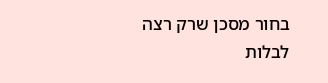בחור מסכן שרק רצה לבלות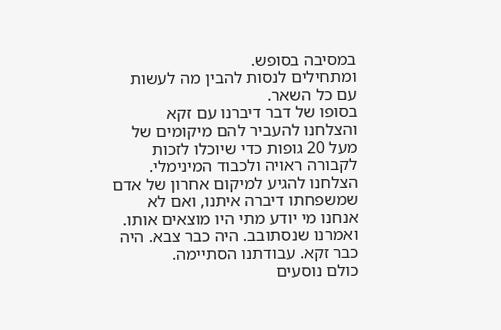במסיבה בסופש.
ומתחילים לנסות להבין מה לעשות עם כל השאר.
בסופו של דבר דיברנו עם זקא והצלחנו להעביר להם מיקומים של מעל 20 גופות כדי שיוכלו לזכות לקבורה ראויה ולכבוד המינימלי.
הצלחנו להגיע למיקום אחרון של אדם שמשפחתו דיברה איתנו, ואם לא אנחנו מי יודע מתי היו מוצאים אותו.
ואמרנו שנסתובב. היה כבר צבא. היה כבר זקא. עבודתנו הסתיימה.
כולם נוסעים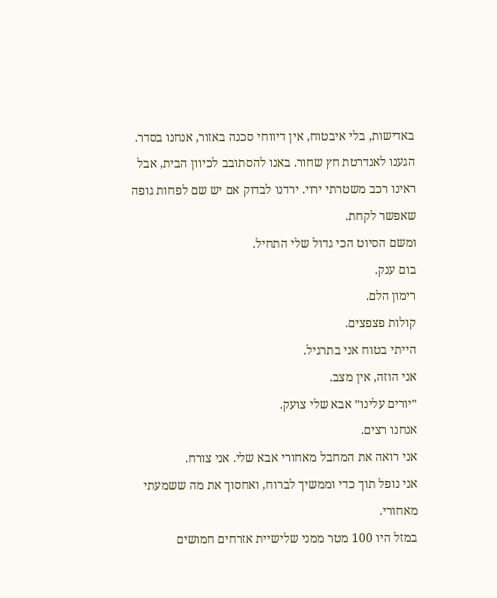באדישות, בלי איבטוח, אין דיווחי סכנה באזור, אנחנו בסדר.
הגענו לאנדרטת חץ שחור. באנו להסתובב לכיוון הבית, אבל ראינו רכב משטרתי ירוי. ירדנו לבדוק אם יש שם לפחות גופה שאפשר לקחת.
ומשם הסיוט הכי גדול שלי התחיל.
בום ענק.
רימון הלם.
קולות פצפצים.
הייתי בטוח אני בתרגיל.
אני הוזה, אין מצב.
״יורים עלינו״ אבא שלי צועק.
אנחנו רצים.
אני רואה את המחבל מאחורי אבא שלי. אני צורח.
אני נופל תוך כדי וממשיך לברוח, ואחסוך את מה ששמעתי מאחורי.
במזל היו 100 מטר ממני שלישיית אזרחים חמושים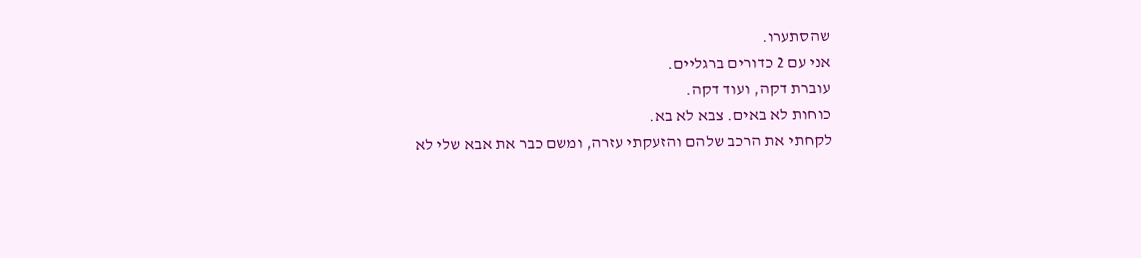שהסתערו.
אני עם 2 כדורים ברגליים.
עוברת דקה, ועוד דקה.
כוחות לא באים. צבא לא בא.
לקחתי את הרכב שלהם והזעקתי עזרה, ומשם כבר את אבא שלי לא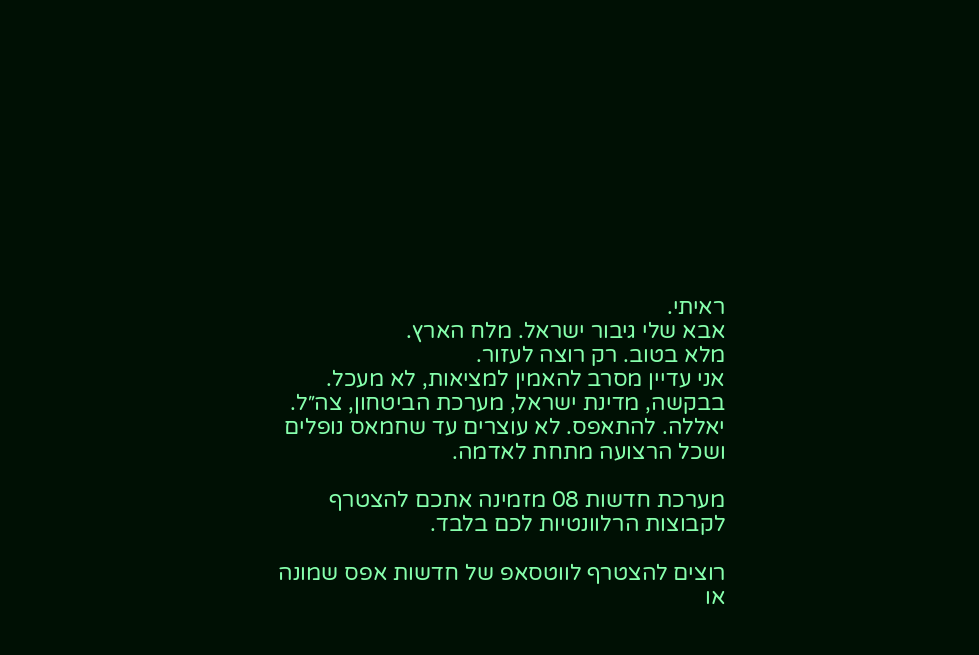ראיתי.
אבא שלי גיבור ישראל. מלח הארץ.
מלא בטוב. רק רוצה לעזור.
אני עדיין מסרב להאמין למציאות, לא מעכל.
בבקשה, מדינת ישראל, מערכת הביטחון, צה״ל.
יאללה. להתאפס. לא עוצרים עד שחמאס נופלים ושכל הרצועה מתחת לאדמה.

מערכת חדשות 08 מזמינה אתכם להצטרף לקבוצות הרלוונטיות לכם בלבד.

רוצים להצטרף לווטסאפ של חדשות אפס שמונה או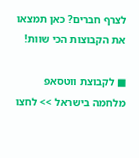לצרף חברים? כאן תמצאו את הקבוצות הכי שוות!

■ לקבוצת ווטסאפ מלחמה בישראל >> לחצו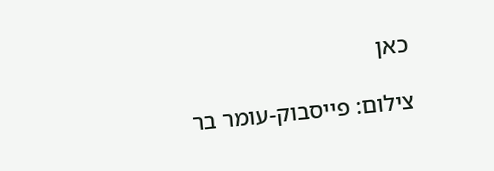כאן

צילום: פייסבוק-עומר בר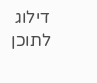דילוג לתוכן